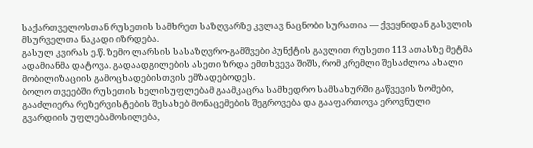საქართველოსთან რუსეთის სამხრეთ საზღვარზე კვლავ ნაცნობი სურათია — ქვეყნიდან გასვლის მსურველთა ნაკადი იზრდება.
გასულ კვირას ე.წ. ზემო ლარსის სასაზღვრო-გამშვები პუნქტის გავლით რუსეთი 113 ათასზე მეტმა ადამიანმა დატოვა. გადაადგილების ასეთი ზრდა ემთხვევა შიშს, რომ კრემლი შესაძლოა ახალი მობილიზაციის გამოცხადებისთვის ემზადებოდეს.
ბოლო თვეებში რუსეთის ხელისუფლებამ გაამკაცრა სამხედრო სამსახურში გაწვევის ზომები, გააძლიერა რეზერვისტების შესახებ მონაცემების შეგროვება და გააფართოვა ეროვნული გვარდიის უფლებამოსილება,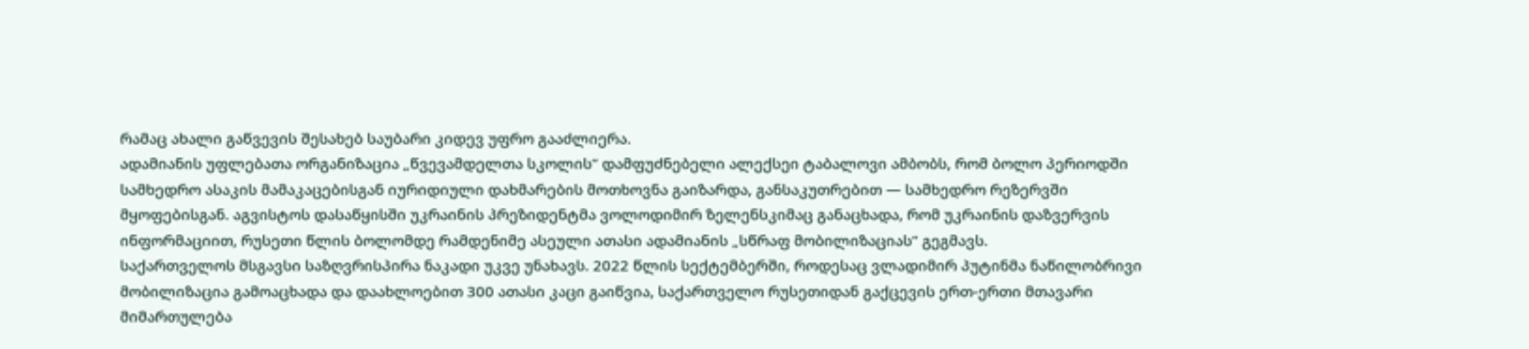რამაც ახალი გაწვევის შესახებ საუბარი კიდევ უფრო გააძლიერა.
ადამიანის უფლებათა ორგანიზაცია „წვევამდელთა სკოლის“ დამფუძნებელი ალექსეი ტაბალოვი ამბობს, რომ ბოლო პერიოდში სამხედრო ასაკის მამაკაცებისგან იურიდიული დახმარების მოთხოვნა გაიზარდა, განსაკუთრებით — სამხედრო რეზერვში მყოფებისგან. აგვისტოს დასაწყისში უკრაინის პრეზიდენტმა ვოლოდიმირ ზელენსკიმაც განაცხადა, რომ უკრაინის დაზვერვის ინფორმაციით, რუსეთი წლის ბოლომდე რამდენიმე ასეული ათასი ადამიანის „სწრაფ მობილიზაციას“ გეგმავს.
საქართველოს მსგავსი საზღვრისპირა ნაკადი უკვე უნახავს. 2022 წლის სექტემბერში, როდესაც ვლადიმირ პუტინმა ნაწილობრივი მობილიზაცია გამოაცხადა და დაახლოებით 300 ათასი კაცი გაიწვია, საქართველო რუსეთიდან გაქცევის ერთ-ერთი მთავარი მიმართულება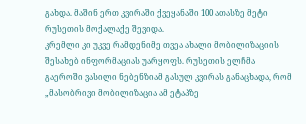გახდა. მაშინ ერთ კვირაში ქვეყანაში 100 ათასზე მეტი რუსეთის მოქალაქე შევიდა.
კრემლი კი უკვე რამდენიმე თვეა ახალი მობილიზაციის შესახებ ინფორმაციას უარყოფს. რუსეთის ელჩმა გაეროში ვასილი ნებენზიამ გასულ კვირას განაცხადა, რომ „მასობრივი მობილიზაცია ამ ეტაპზე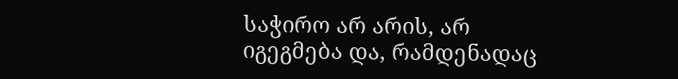საჭირო არ არის, არ იგეგმება და, რამდენადაც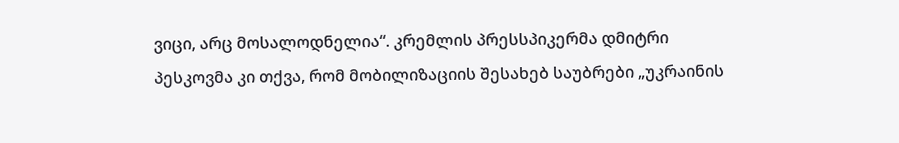ვიცი, არც მოსალოდნელია“. კრემლის პრესსპიკერმა დმიტრი პესკოვმა კი თქვა, რომ მობილიზაციის შესახებ საუბრები „უკრაინის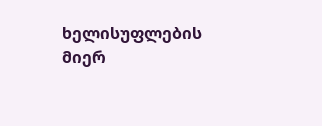ხელისუფლების მიერ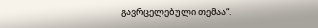გავრცელებული თემაა“.